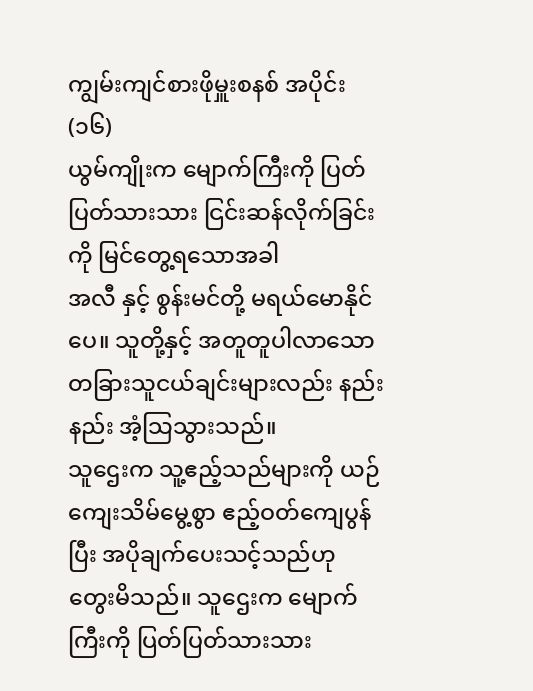ကျွမ်းကျင်စားဖိုမှူးစနစ် အပိုင်း(၁၆)
ယွမ်ကျိုးက မျောက်ကြီးကို ပြတ်ပြတ်သားသား ငြင်းဆန်လိုက်ခြင်းကို မြင်တွေ့ရသောအခါ
အလီ နှင့် စွန်းမင်တို့ မရယ်မောနိုင်ပေ။ သူတို့နှင့် အတူတူပါလာသော တခြားသူငယ်ချင်းများလည်း နည်းနည်း အံ့သြသွားသည်။
သူဌေးက သူ့ဧည့်သည်များကို ယဉ်ကျေးသိမ်မွေ့စွာ ဧည့်ဝတ်ကျေပွန်ပြီး အပိုချက်ပေးသင့်သည်ဟု တွေးမိသည်။ သူဌေးက မျောက်ကြီးကို ပြတ်ပြတ်သားသား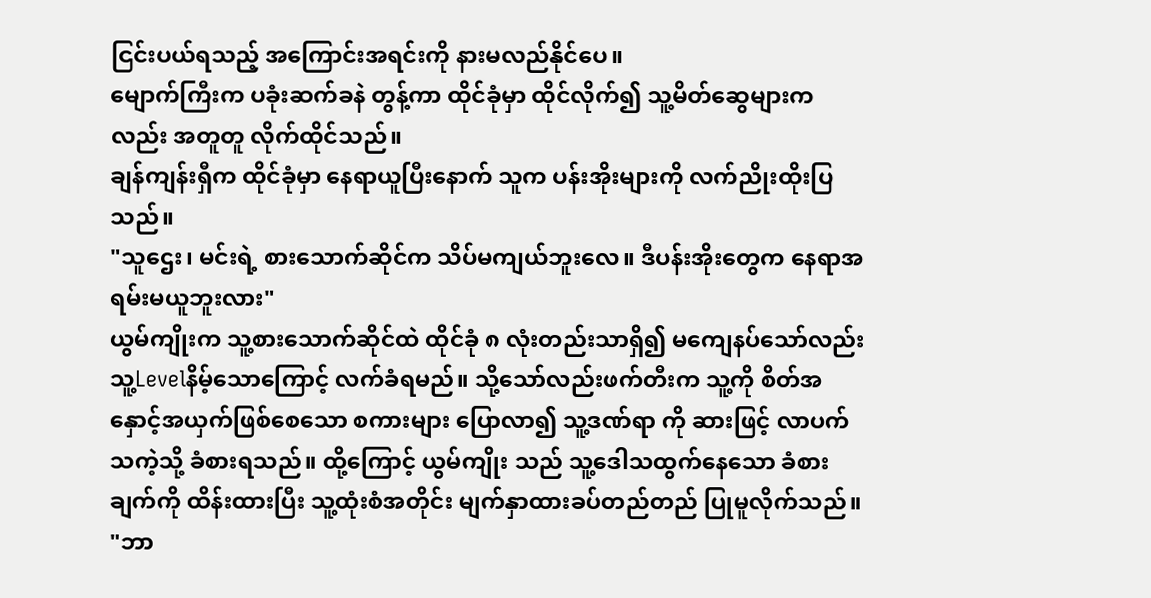ငြင်းပယ်ရသည့် အကြောင်းအရင်းကို နားမလည်နိုင်ပေ။
မျောက်ကြီးက ပခုံးဆက်ခနဲ တွန့်ကာ ထိုင်ခုံမှာ ထိုင်လိုက်၍ သူ့မိတ်ဆွေများကလည်း အတူတူ လိုက်ထိုင်သည်။
ချန်ကျန်းရှီက ထိုင်ခုံမှာ နေရာယူပြီးနောက် သူက ပန်းအိုးများကို လက်ညိုးထိုးပြသည်။
"သူဌေး၊ မင်းရဲ့ စားသောက်ဆိုင်က သိပ်မကျယ်ဘူးလေ။ ဒီပန်းအိုးတွေက နေရာအရမ်းမယူဘူးလား"
ယွမ်ကျိုးက သူ့စားသောက်ဆိုင်ထဲ ထိုင်ခုံ ၈ လုံးတည်းသာရှိ၍ မကျေနပ်သော်လည်း သူ့Levelနိမ့်သောကြောင့် လက်ခံရမည်။ သို့သော်လည်းဖက်တီးက သူ့ကို စိတ်အနှောင့်အယှက်ဖြစ်စေသော စကားများ ပြောလာ၍ သူ့ဒဏ်ရာ ကို ဆားဖြင့် လာပက်သကဲ့သို့ ခံစားရသည်။ ထို့ကြောင့် ယွမ်ကျိုး သည် သူ့ဒေါသထွက်နေသော ခံစားချက်ကို ထိန်းထားပြီး သူ့ထုံးစံအတိုင်း မျက်နှာထားခပ်တည်တည် ပြုမူလိုက်သည်။
"ဘာ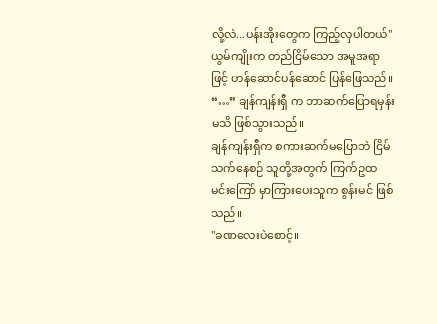လို့လဲ...ပန်းအိုးတွေက ကြည့်လှပါတယ်"
ယွမ်ကျိုးက တည်ငြိမ်သော အမူအရာဖြင့် ဟန်ဆောင်ပန်ဆောင် ပြန်ဖြေသည်။
“…” ချန်ကျန်းရှီ က ဘာဆက်ပြောရမှန်းမသိ ဖြစ်သွားသည်။
ချန်ကျန်းရှီက စကားဆက်မပြောဘဲ ငြိမ်သက်နေစဉ် သူတို့အတွက် ကြက်ဥထမင်းကြော် မှာကြားပေးသူက စွန်းမင် ဖြစ်သည်။
"ခဏလေးပဲစောင့်။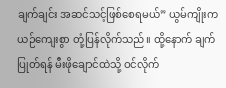ချက်ချင်း အဆင်သင့်ဖြစ်စေရမယ်” ယွမ်ကျိုးက ယဉ်ကျေးစွာ တုံ့ပြန်လိုက်သည်။ ထို့နောက် ချက်ပြုတ်ရန် မီးဖိုချောင်ထဲသို့ ဝင်လိုက်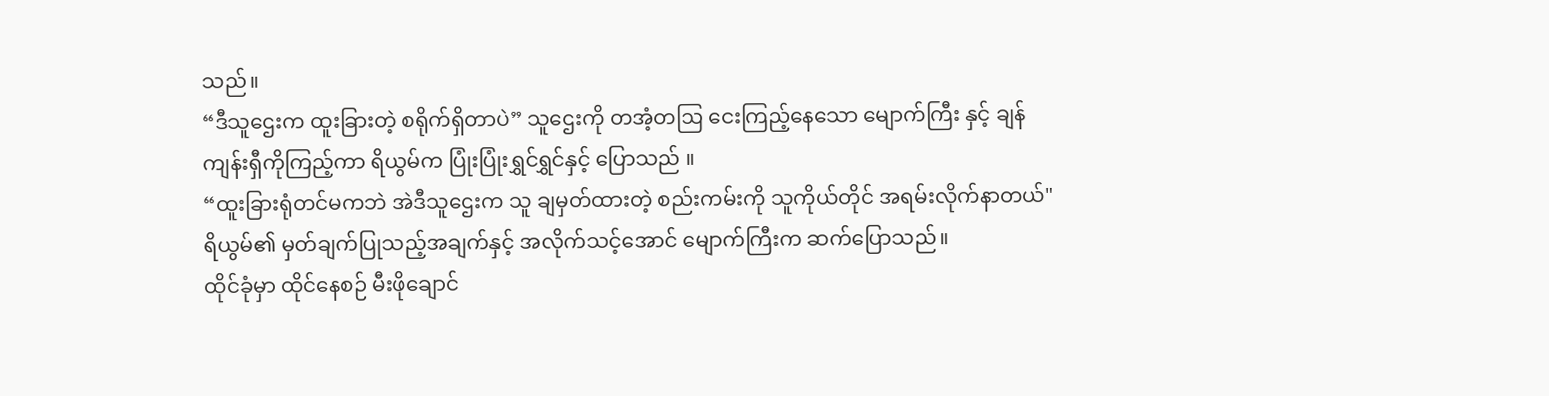သည်။
“ဒီသူဌေးက ထူးခြားတဲ့ စရိုက်ရှိတာပဲ” သူဌေးကို တအံ့တဩ ငေးကြည့်နေသော မျောက်ကြီး နှင့် ချန်ကျန်းရှီကိုကြည့်ကာ ရိယွမ်က ပြုံးပြုံးရွှင်ရွှင်နှင့် ပြောသည် ။
“ထူးခြားရုံတင်မကဘဲ အဲဒီသူဌေးက သူ ချမှတ်ထားတဲ့ စည်းကမ်းကို သူကိုယ်တိုင် အရမ်းလိုက်နာတယ်"
ရိယွမ်၏ မှတ်ချက်ပြုသည့်အချက်နှင့် အလိုက်သင့်အောင် မျောက်ကြီးက ဆက်ပြောသည်။
ထိုင်ခုံမှာ ထိုင်နေစဉ် မီးဖိုချောင်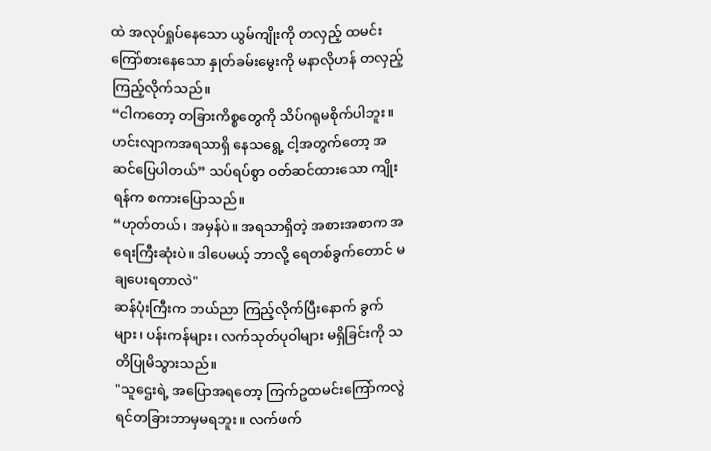ထဲ အလုပ်ရှုပ်နေသော ယွမ်ကျိုးကို တလှည့် ထမင်းကြော်စားနေသော နှုတ်ခမ်းမွေးကို မနာလိုဟန် တလှည့် ကြည့်လိုက်သည်။
“ငါကတော့ တခြားကိစ္စတွေကို သိပ်ဂရုမစိုက်ပါဘူး။ ဟင်းလျာကအရသာရှိ နေသရွေ့ ငါ့အတွက်တော့ အဆင်ပြေပါတယ်” သပ်ရပ်စွာ ဝတ်ဆင်ထားသော ကျိုးရန်က စကားပြောသည်။
“ဟုတ်တယ်၊ အမှန်ပဲ။ အရသာရှိတဲ့ အစားအစာက အရေးကြီးဆုံးပဲ။ ဒါပေမယ့် ဘာလို့ ရေတစ်ခွက်တောင် မချပေးရတာလဲ"
ဆန်ပုံးကြီးက ဘယ်ညာ ကြည့်လိုက်ပြီးနောက် ခွက်များ၊ ပန်းကန်များ၊ လက်သုတ်ပုဝါများ မရှိခြင်းကို သတိပြုမိသွားသည်။
"သူဌေးရဲ့ အပြောအရတော့ ကြက်ဥထမင်းကြော်ကလွဲရင်တခြားဘာမှမရဘူး။ လက်ဖက်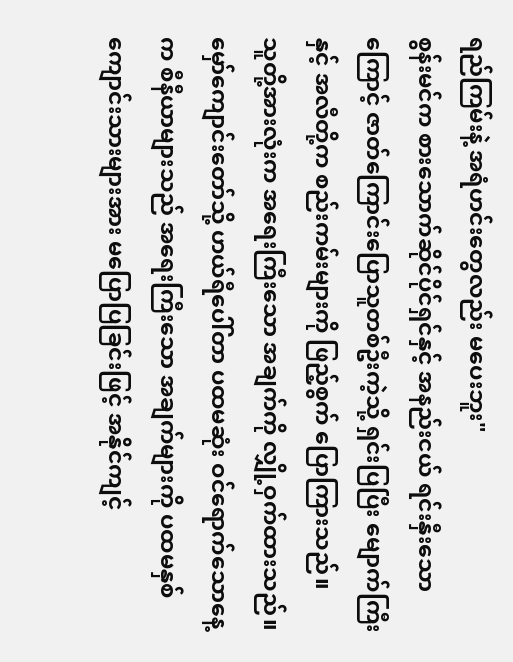ရည်ကြမ်းနဲ့ အရံဟင်းတွေလည်း မပေးဘူး"
စွန်းမင်က စားသောက်ဆိုင်ပိုင်ရှင်နှင့် အနည်းငယ် ရင်းနှီးသောကြောင့် ဇာတ်ကြောင်းပြောသူတစ်ဦးကဲ့သို့ ရှင်းပြပြီး မျောက်ကြီး နှင့် အလီတို့က စည်းကမ်းများကို ဖြည့်စွက် ပြောကြားသည်။
သူတို့အားလုံးက အရေးကြီးသော အချက်ကို လျှို့ဝှက်ထားသည်။
မှော်ကျောင်းတော်သို့ ဟယ်ရီပေါ်တာ ပထမဆုံး ဝင်ရောက်သောနေ့က စီနီယာများသည် အရေးကြီးသော အချက်များကို ပထမနှစ် ကျောင်းသားများအား မပြောပြခြင်းဖြင့် အနိုင်ကျင့်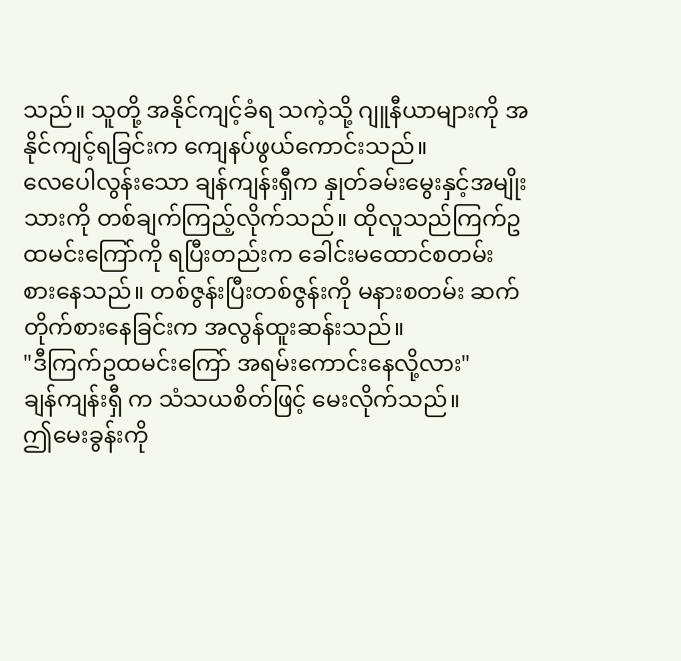သည်။ သူတို့ အနိုင်ကျင့်ခံရ သကဲ့သို့ ဂျူနီယာများကို အနိုင်ကျင့်ရခြင်းက ကျေနပ်ဖွယ်ကောင်းသည်။
လေပေါလွန်းသော ချန်ကျန်းရှီက နှုတ်ခမ်းမွေးနှင့်အမျိုးသားကို တစ်ချက်ကြည့်လိုက်သည်။ ထိုလူသည်ကြက်ဥထမင်းကြော်ကို ရပြီးတည်းက ခေါင်းမထောင်စတမ်း စားနေသည်။ တစ်ဇွန်းပြီးတစ်ဇွန်းကို မနားစတမ်း ဆက်တိုက်စားနေခြင်းက အလွန်ထူးဆန်းသည်။
"ဒီကြက်ဥထမင်းကြော် အရမ်းကောင်းနေလို့လား"
ချန်ကျန်းရှီ က သံသယစိတ်ဖြင့် မေးလိုက်သည်။
ဤမေးခွန်းကို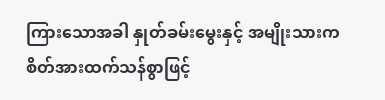ကြားသောအခါ နှုတ်ခမ်းမွေးနှင့် အမျိုးသားက စိတ်အားထက်သန်စွာဖြင့်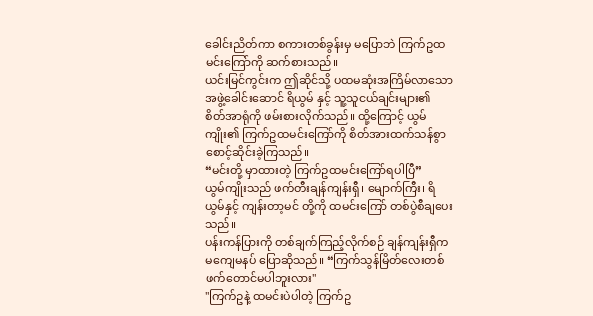ခေါင်းညိတ်ကာ စကားတစ်ခွန်းမှ မပြောဘဲ ကြက်ဥထမင်းကြော်ကို ဆက်စားသည်။
ယင်းမြင်ကွင်းက ဤဆိုင်သို့ ပထမဆုံးအကြိမ်လာသော အဖွဲ့ခေါင်းဆောင် ရိယွမ် နှင့် သူ့သူငယ်ချင်းများ၏ စိတ်အာရုံကို ဖမ်းစားလိုက်သည်။ ထို့ကြောင့် ယွမ်ကျိုး၏ ကြက်ဥထမင်းကြော်ကို စိတ်အားထက်သန်စွာ စောင့်ဆိုင်းခဲ့ကြသည်။
“မင်းတို့ မှာထားတဲ့ ကြက်ဥထမင်းကြော်ရပါပြီ”
ယွမ်ကျိုးသည် ဖက်တီးချန်ကျန်းရှီ၊ မျောက်ကြီး၊ ရိယွမ်နှင့် ကျန်းတာ့မင် တို့ကို ထမင်းကြော် တစ်ပွဲစီချပေးသည်။
ပန်းကန်ပြားကို တစ်ချက်ကြည့်လိုက်စဉ် ချန်ကျန်းရှီက မကျေမနပ် ပြောဆိုသည်။ “ကြက်သွန်မြိတ်လေးတစ်ဖက်တောင်မပါဘူးလား"
"ကြက်ဥနဲ့ ထမင်းပဲပါတဲ့ ကြက်ဥ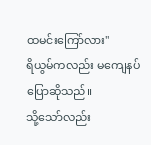ထမင်းကြော်လား"
ရိယွမ်ကလည်း မကျေနပ် ပြောဆိုသည်။
သို့သော်လည်း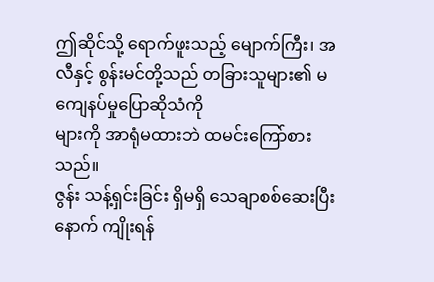ဤဆိုင်သို့ ရောက်ဖူးသည့် မျောက်ကြီး၊ အလီနှင့် စွန်းမင်တို့သည် တခြားသူများ၏ မကျေနပ်မှုပြောဆိုသံကို
များကို အာရုံမထားဘဲ ထမင်းကြော်စားသည်။
ဇွန်း သန့်ရှင်းခြင်း ရှိမရှိ သေချာစစ်ဆေးပြီးနောက် ကျိုးရန်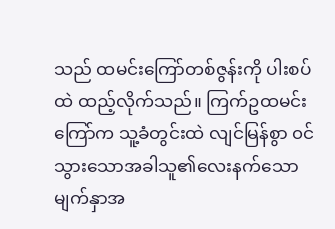သည် ထမင်းကြော်တစ်ဇွန်းကို ပါးစပ်ထဲ ထည့်လိုက်သည်။ ကြက်ဥထမင်းကြော်က သူ့ခံတွင်းထဲ လျင်မြန်စွာ ၀င်သွားသောအခါသူ၏လေးနက်သော မျက်နှာအ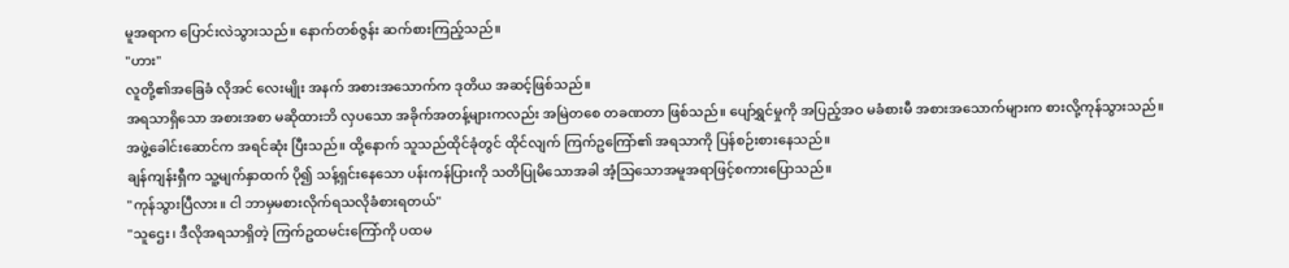မူအရာက ပြောင်းလဲသွားသည်။ နောက်တစ်ဇွန်း ဆက်စားကြည့်သည်။
"ဟား"
လူတို့၏အခြေခံ လိုအင် လေးမျိုး အနက် အစားအသောက်က ဒုတိယ အဆင့်ဖြစ်သည်။
အရသာရှိသော အစားအစာ မဆိုထားဘိ လှပသော အခိုက်အတန့်များကလည်း အမြဲတစေ တခဏတာ ဖြစ်သည်။ ပျော်ရွှင်မှုကို အပြည့်အဝ မခံစားမီ အစားအသောက်များက စားလို့ကုန်သွားသည်။
အဖွဲ့ခေါင်းဆောင်က အရင်ဆုံး ပြီးသည်။ ထို့နောက် သူသည်ထိုင်ခုံတွင် ထိုင်လျက် ကြက်ဥကြော်၏ အရသာကို ပြန်စဉ်းစားနေသည်။
ချန်ကျန်းရှီက သူ့မျက်နှာထက် ပို၍ သန့်ရှင်းနေသော ပန်းကန်ပြားကို သတိပြုမိသောအခါ အံ့သြသောအမူအရာဖြင့်စကားပြောသည်။
"ကုန်သွားပြီလား။ ငါ ဘာမှမစားလိုက်ရသလိုခံစားရတယ်"
"သူဌေး၊ ဒီလိုအရသာရှိတဲ့ ကြက်ဥထမင်းကြော်ကို ပထမ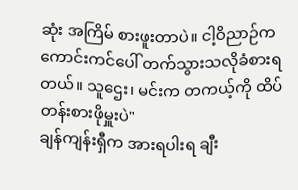ဆုံး အကြိမ် စားဖူးတာပဲ။ ငါ့ဝိညာဉ်ကကောင်းကင်ပေါ် တက်သွားသလိုခံစားရတယ်။ သူဌေး၊ မင်းက တကယ့်ကို ထိပ်တန်းစားဖိုမှူးပဲ"
ချန်ကျန်းရှီက အားရပါးရ ချီး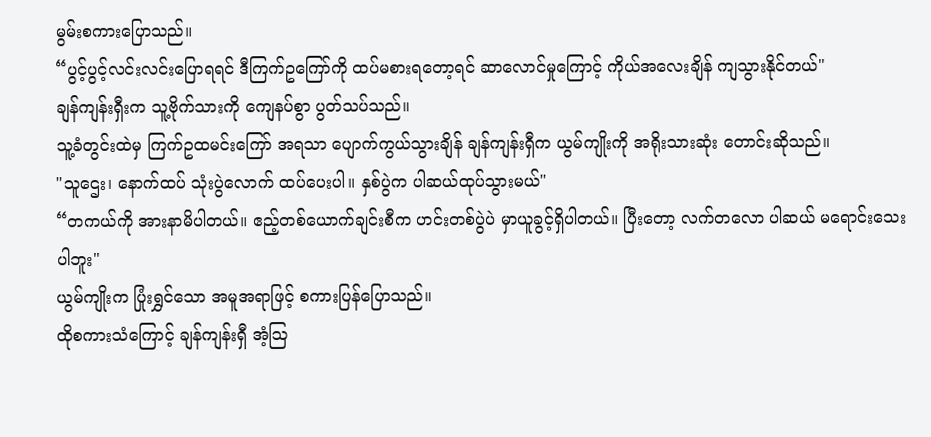မွမ်းစကားပြောသည်။
“ပွင့်ပွင့်လင်းလင်းပြောရရင် ဒီကြက်ဥကြော်ကို ထပ်မစားရတော့ရင် ဆာလောင်မှုကြောင့် ကိုယ်အလေးချိန် ကျသွားနိုင်တယ်"
ချန်ကျန်းရှီးက သူ့ဗိုက်သားကို ကျေနပ်စွာ ပွတ်သပ်သည်။
သူ့ခံတွင်းထဲမှ ကြက်ဥထမင်းကြော် အရသာ ပျောက်ကွယ်သွားချိန် ချန်ကျန်းရှီက ယွမ်ကျိုးကို အရိုးသားဆုံး တောင်းဆိုသည်။
"သူဌေး၊ နောက်ထပ် သုံးပွဲလောက် ထပ်ပေးပါ။ နှစ်ပွဲက ပါဆယ်ထုပ်သွားမယ်"
“တကယ်ကို အားနာမိပါတယ်။ ဧည့်တစ်ယောက်ချင်းစီက ဟင်းတစ်ပွဲပဲ မှာယူခွင့်ရှိပါတယ်။ ပြီးတော့ လက်တလော ပါဆယ် မရောင်းသေးပါဘူး"
ယွမ်ကျိုးက ပြုံးရွှင်သော အမူအရာဖြင့် စကားပြန်ပြောသည်။
ထိုစကားသံကြောင့် ချန်ကျန်းရှီ အံ့သြ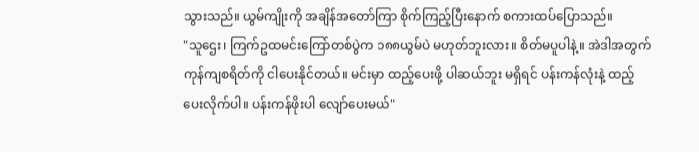သွားသည်။ ယွမ်ကျိုးကို အချိန်အတော်ကြာ စိုက်ကြည့်ပြီးနောက် စကားထပ်ပြောသည်။
"သူဌေး၊ ကြက်ဥထမင်းကြော်တစ်ပွဲက ၁၈၈ယွမ်ပဲ မဟုတ်ဘူးလား။ စိတ်မပူပါနဲ့။ အဲဒါအတွက် ကုန်ကျစရိတ်ကို ငါပေးနိုင်တယ်။ မင်းမှာ ထည့်ပေးဖို့ ပါဆယ်ဘူး မရှိရင် ပန်းကန်လုံးနဲ့ ထည့်ပေးလိုက်ပါ။ ပန်းကန်ဖိုးပါ လျော်ပေးမယ်"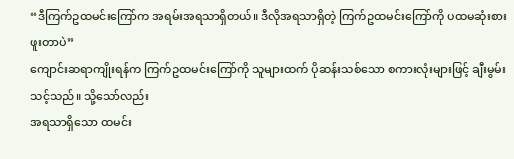“ဒီကြက်ဥထမင်းကြော်က အရမ်းအရသာရှိတယ်။ ဒီလိုအရသာရှိတဲ့ ကြက်ဥထမင်းကြော်ကို ပထမဆုံးစားဖူးတာပဲ”
ကျောင်းဆရာကျိုးရန်က ကြက်ဥထမင်းကြော်ကို သူများထက် ပိုဆန်းသစ်သော စကားလုံးများဖြင့် ချီးမွမ်းသင့်သည်။ သို့သော်လည်း
အရသာရှိသော ထမင်း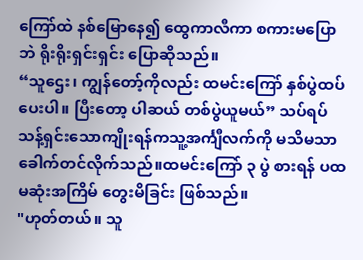ကြော်ထဲ နစ်မြောနေ၍ ထွေကာလီကာ စကားမပြောဘဲ ရိုးရိုးရှင်းရှင်း ပြောဆိုသည်။
“သူဌေး၊ ကျွန်တော့်ကိုလည်း ထမင်းကြော် နှစ်ပွဲထပ် ပေးပါ။ ပြီးတော့ ပါဆယ် တစ်ပွဲယူမယ်” သပ်ရပ်သန့်ရှင်းသောကျိုးရန်ကသူ့အင်္ကျီလက်ကို မသိမသာ ခေါက်တင်လိုက်သည်။ထမင်းကြော် ၃ ပွဲ စားရန် ပထမဆုံးအကြိမ် တွေးမိခြင်း ဖြစ်သည်။
"ဟုတ်တယ်။ သူ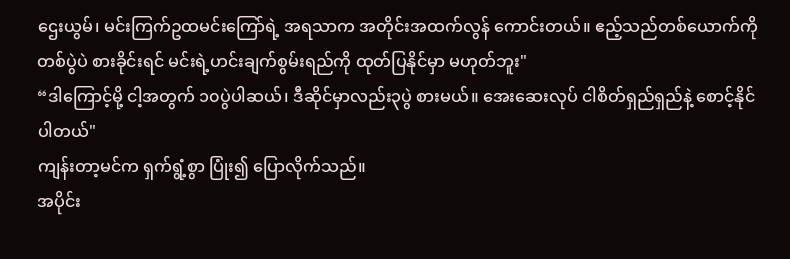ဌေးယွမ်၊ မင်းကြက်ဥထမင်းကြော်ရဲ့ အရသာက အတိုင်းအထက်လွန် ကောင်းတယ်။ ဧည့်သည်တစ်ယောက်ကို တစ်ပွဲပဲ စားခိုင်းရင် မင်းရဲ့ဟင်းချက်စွမ်းရည်ကို ထုတ်ပြနိုင်မှာ မဟုတ်ဘူး"
“ဒါကြောင့်မို့ ငါ့အတွက် ၁၀ပွဲပါဆယ်၊ ဒီဆိုင်မှာလည်း၃ပွဲ စားမယ်။ အေးဆေးလုပ် ငါစိတ်ရှည်ရှည်နဲ့ စောင့်နိုင်ပါတယ်"
ကျန်းတာ့မင်က ရှက်ရွံ့စွာ ပြုံး၍ ပြောလိုက်သည်။
အပိုင်း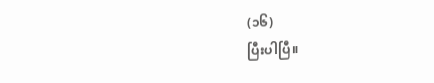(၁၆)
ပြီးပါပြီ။